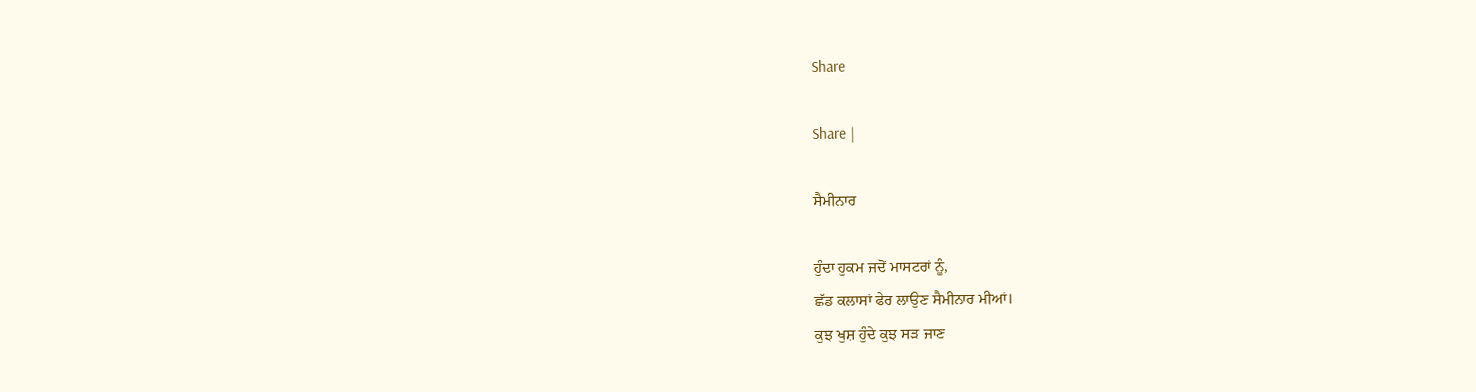Share

Share |

ਸੈਮੀਨਾਰ

ਹੁੰਦਾ ਹੁਕਮ ਜਦੋਂ ਮਾਸਟਰਾਂ ਨੂੰ,
ਛੱਡ ਕਲਾਸਾਂ ਫੇਰ ਲਾਉਣ ਸੈਮੀਨਾਰ ਮੀਆਂ।
ਕੁਝ ਖੁਸ਼ ਹੁੰਦੇ ਕੁਝ ਸੜ ਜਾਣ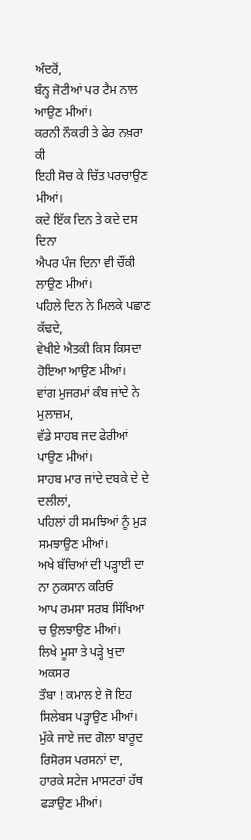ਅੰਦਰੋਂ,
ਬੰਨ੍ਹ ਜੋਟੀਆਂ ਪਰ ਟੈਮ ਨਾਲ  ਆਉਣ ਮੀਆਂ।
ਕਰਨੀ ਨੌਕਰੀ ਤੇ ਫੇਰ ਨਖ਼ਰਾ ਕੀ
ਇਹੀ ਸੋਚ ਕੇ ਚਿੱਤ ਪਰਚਾਉਣ ਮੀਆਂ।
ਕਦੇ ਇੱਕ ਦਿਨ ਤੇ ਕਦੇ ਦਸ ਦਿਨਾ
ਐਪਰ ਪੰਜ ਦਿਨਾ ਵੀ ਚੌਂਕੀ ਲਾਉਣ ਮੀਆਂ।
ਪਹਿਲੇ ਦਿਨ ਨੇ ਮਿਲਕੇ ਪਛਾਣ ਕੱਢਦੇ,
ਵੇਖੀਏ ਐਤਕੀ ਕਿਸ ਕਿਸਦਾ ਹੋਇਆ ਆਉਣ ਮੀਆਂ।
ਵਾਂਗ ਮੁਜਰਮਾਂ ਕੰਬ ਜਾਂਦੇ ਨੇ ਮੁਲਾਜ਼ਮ,
ਵੱਡੇ ਸਾਹਬ ਜਦ ਫੇਰੀਆਂ ਪਾਉਣ ਮੀਆਂ।
ਸਾਹਬ ਮਾਰ ਜਾਂਦੇ ਦਬਕੇ ਦੇ ਦੇ ਦਲੀਲਾਂ,
ਪਹਿਲਾਂ ਹੀ ਸਮਝਿਆਂ ਨੂੰ ਮੁੜ ਸਮਝਾਉਣ ਮੀਆਂ।
ਅਖੇ ਬੱਚਿਆਂ ਦੀ ਪੜ੍ਹਾਈ ਦਾ ਨਾ ਨੁਕਸਾਨ ਕਰਿਓ
ਆਪ ਰਮਸਾ ਸਰਬ ਸਿੱਖਿਆ ਚ ਉਲਝਾਉਣ ਮੀਆਂ।
ਲਿਖੇ ਮੂਸਾ ਤੇ ਪੜ੍ਹੇ ਖੁਦਾ ਅਕਸਰ
ਤੌਬਾ ! ਕਮਾਲ ਏ ਜੋ ਇਹ ਸਿਲੇਬਸ ਪੜ੍ਹਾਉਣ ਮੀਆਂ।
ਮੁੱਕੇ ਜਾਏ ਜਦ ਗੋਲਾ ਬਾਰੂਦ ਰਿਸੋਰਸ ਪਰਸਨਾਂ ਦਾ,
ਹਾਰਕੇ ਸਟੇਜ ਮਾਸਟਰਾਂ ਹੱਥ ਫੜਾਉਣ ਮੀਆਂ।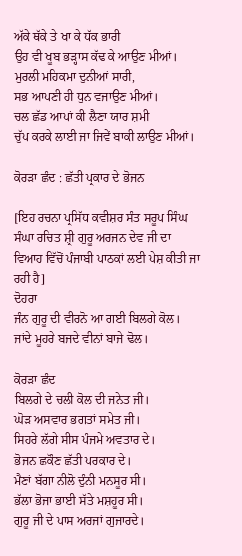ਅੱਕੇ ਥੱਕੇ ਤੇ ਖਾ ਕੇ ਧੱਕ ਭਾਰੀ
ਉਹ ਵੀ ਖੂਬ ਭੜ੍ਹਾਸ ਕੱਢ ਕੇ ਆਉਣ ਮੀਆਂ।
ਮੁਰਲੀ ਮਹਿਕਮਾ ਦੁਨੀਆਂ ਸਾਰੀ,
ਸਭ ਆਪਣੀ ਹੀ ਧੁਨ ਵਜਾਉਣ ਮੀਆਂ।
ਚਲ ਛੱਡ ਆਪਾਂ ਕੀ ਲੈਣਾ ਯਾਰ ਸ਼ਮੀ
ਚੁੱਪ ਕਰਕੇ ਲਾਈ ਜਾ ਜਿਵੇਂ ਬਾਕੀ ਲਾਉਣ ਮੀਆਂ।

ਕੋਰੜਾ ਛੰਦ : ਛੱਤੀ ਪ੍ਰਕਾਰ ਦੇ ਭੋਜਨ

[ਇਹ ਰਚਨਾ ਪ੍ਰਸਿੱਧ ਕਵੀਸ਼ਰ ਸੰਤ ਸਰੂਪ ਸਿੰਘ ਸੰਘਾ ਰਚਿਤ ਸ਼੍ਰੀ ਗੁਰੂ ਅਰਜਨ ਦੇਵ ਜੀ ਦਾ ਵਿਆਹ ਵਿੱਚੋਂ ਪੰਜਾਬੀ ਪਾਠਕਾਂ ਲਈ ਪੇਸ਼ ਕੀਤੀ ਜਾ ਰਹੀ ਹੈ]
ਦੋਹਰਾ
ਜੰਨ ਗੁਰੂ ਦੀ ਵੀਰਨੋ ਆ ਗਈ ਬਿਲਗੇ ਕੋਲ।
ਜਾਂਦੇ ਮੂਹਰੇ ਬਜਦੇ ਵੀਨਾਂ ਬਾਜੇ ਢੋਲ।

ਕੋਰੜਾ ਛੰਦ
ਬਿਲਗੇ ਦੇ ਚਲੀ ਕੋਲ ਦੀ ਜਨੇਤ ਜੀ।
ਘੋੜ ਅਸਵਾਰ ਭਗਤਾਂ ਸਮੇਤ ਜੀ।
ਸਿਹਰੇ ਲੱਗੇ ਸੀਸ ਪੰਜਮੇ ਅਵਤਾਰ ਦੇ।
ਭੋਜਨ ਛਕੌਣ ਛੱਤੀ ਪਰਕਾਰ ਦੇ।
ਮੈਣਾਂ ਬੱਗਾ ਨੀਲੋ ਦੁੰਨੀ ਮਨਸੂਰ ਸੀ।
ਭੱਲਾ ਭੋਜਾ ਭਾਈ ਸੱਤੇ ਮਸ਼ਹੂਰ ਸੀ।
ਗੁਰੂ ਜੀ ਦੇ ਪਾਸ ਅਰਜਾਂ ਗੁਜਾਰਦੇ।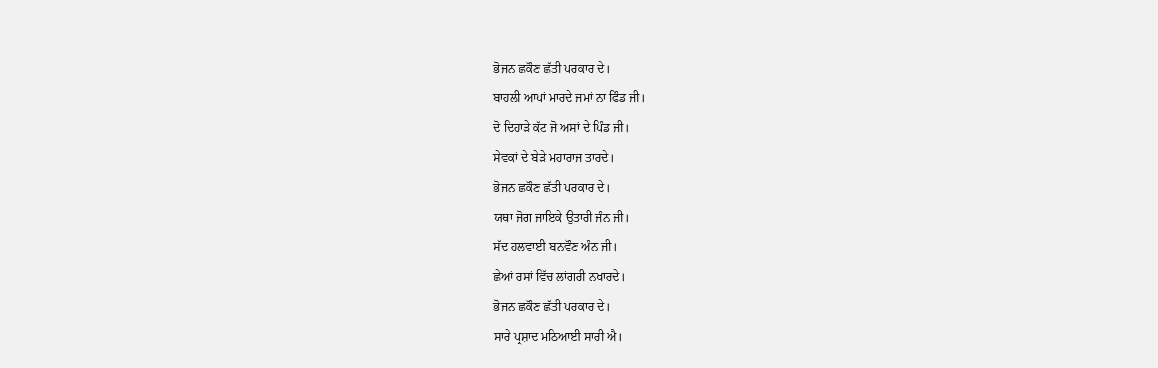ਭੋਜਨ ਛਕੌਣ ਛੱਤੀ ਪਰਕਾਰ ਦੇ।
ਬਾਹਲੀ ਆਪਾਂ ਮਾਰਦੇ ਜਮਾਂ ਨਾ ਫਿੰਡ ਜੀ।
ਦੋ ਦਿਹਾੜੇ ਕੱਟ ਜੋ ਅਸਾਂ ਦੇ ਪਿੰਡ ਜੀ।
ਸੇਵਕਾਂ ਦੇ ਬੇੜੇ ਮਹਾਰਾਜ ਤਾਰਦੇ।
ਭੋਜਨ ਛਕੌਣ ਛੱਤੀ ਪਰਕਾਰ ਦੇ।
ਯਥਾ ਜੋਗ ਜਾਇਕੇ ਉਤਾਰੀ ਜੰਨ ਜੀ।
ਸੱਦ ਹਲਵਾਈ ਬਨਵੌਣ ਅੰਨ ਜੀ।
ਛੇਆਂ ਰਸਾਂ ਵਿੱਚ ਲਾਂਗਰੀ ਨਖਾਰਦੇ।
ਭੋਜਨ ਛਕੌਣ ਛੱਤੀ ਪਰਕਾਰ ਦੇ।
ਸਾਰੇ ਪ੍ਰਸ਼ਾਦ ਮਠਿਆਈ ਸਾਰੀ ਐ।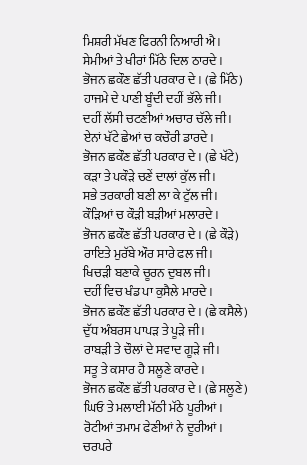ਮਿਸ਼ਰੀ ਮੱਖਣ ਫਿਰਨੀ ਨਿਆਰੀ ਐ।
ਸੇਮੀਆਂ ਤੇ ਖੀਰਾਂ ਮਿੱਠੇ ਦਿਲ ਠਾਰਦੇ।
ਭੋਜਨ ਛਕੌਣ ਛੱਤੀ ਪਰਕਾਰ ਦੇ। (ਛੇ ਮਿੱਠੇ)
ਹਾਜਮੇ ਦੇ ਪਾਣੀ ਬੂੰਦੀ ਦਹੀਂ ਭੱਲੇ ਜੀ।
ਦਹੀਂ ਲੱਸੀ ਚਟਣੀਆਂ ਅਚਾਰ ਚੱਲੇ ਜੀ।
ਏਨਾਂ ਖੱਟੇ ਛੇਆਂ ਚ ਕਚੌਰੀ ਡਾਰਦੇ।
ਭੋਜਨ ਛਕੌਣ ਛੱਤੀ ਪਰਕਾਰ ਦੇ। (ਛੇ ਖੱਟੇ)
ਕੜਾ ਤੇ ਪਕੌੜੇ ਚਣੇਂ ਦਾਲਾਂ ਕੁੱਲ ਜੀ।
ਸਭੇ ਤਰਕਾਰੀ ਬਣੀ ਲਾ ਕੇ ਟੁੱਲ ਜੀ।
ਕੌੜਿਆਂ ਚ ਕੌੜੀ ਬੜੀਆਂ ਮਲਾਰਦੇ।
ਭੋਜਨ ਛਕੌਣ ਛੱਤੀ ਪਰਕਾਰ ਦੇ। (ਛੇ ਕੌੜੇ)
ਰਾਇਤੇ ਮੁਰੱਬੇ ਔਰ ਸਾਰੇ ਫਲ ਜੀ।
ਖਿਚੜੀ ਬਣਾਕੇ ਚੂਰਨ ਦੁਬਲ ਜੀ।
ਦਹੀਂ ਵਿਚ ਖੰਡ ਪਾ ਕੁਸੈਲੇ ਮਾਰਦੇ।
ਭੋਜਨ ਛਕੌਣ ਛੱਤੀ ਪਰਕਾਰ ਦੇ। (ਛੇ ਕਸੈਲੇ)
ਦੁੱਧ ਅੰਬਰਸ ਪਾਪੜ ਤੇ ਪੂੜੇ ਜੀ।
ਰਾਬੜੀ ਤੇ ਚੌਲਾਂ ਦੇ ਸਵਾਦ ਗੂੜੇ ਜੀ।
ਸਤੂ ਤੇ ਕਸਾਰ ਹੈ ਸਲੂਣੇ ਕਾਰਦੇ।
ਭੋਜਨ ਛਕੌਣ ਛੱਤੀ ਪਰਕਾਰ ਦੇ। (ਛੇ ਸਲੂਣੇ)
ਘਿਓ ਤੇ ਮਲਾਈ ਮੱਠੀ ਮੱਠੇ ਪੂਰੀਆਂ।
ਰੋਟੀਆਂ ਤਮਾਮ ਫੇਣੀਆਂ ਨੇ ਦੂਰੀਆਂ।
ਚਰਪਰੇ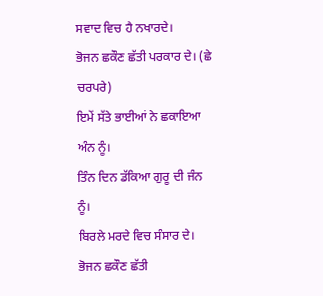ਸਵਾਦ ਵਿਚ ਹੈ ਨਖਾਰਦੇ।
ਭੋਜਨ ਛਕੌਣ ਛੱਤੀ ਪਰਕਾਰ ਦੇ। (ਛੇ ਚਰਪਰੇ)
ਇਮੇਂ ਸੱਤੇ ਭਾਈਆਂ ਨੇ ਛਕਾਇਆ ਅੰਨ ਨੂੰ।
ਤਿੰਨ ਦਿਨ ਡੱਕਿਆ ਗੁਰੂ ਦੀ ਜੰਨ ਨੂੰ।
ਬਿਰਲੇ ਮਰਦੇ ਵਿਚ ਸੰਸਾਰ ਦੇ।
ਭੋਜਨ ਛਕੌਣ ਛੱਤੀ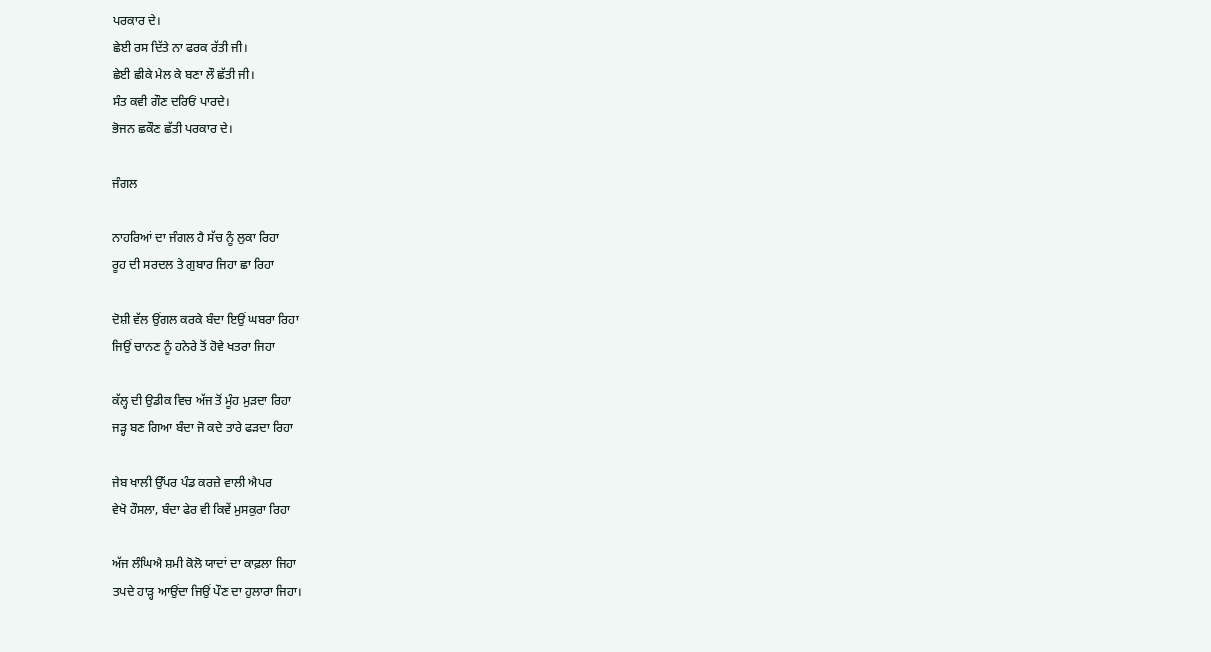ਪਰਕਾਰ ਦੇ।
ਛੇਈ ਰਸ ਦਿੱਤੇ ਨਾ ਫਰਕ ਰੱਤੀ ਜੀ।
ਛੇਈ ਛੀਕੇ ਮੇਲ ਕੇ ਬਣਾ ਲੌ ਛੱਤੀ ਜੀ।
ਸੰਤ ਕਵੀ ਗੌਣ ਦਰਿਓਂ ਪਾਰਦੇ।
ਭੋਜਨ ਛਕੌਣ ਛੱਤੀ ਪਰਕਾਰ ਦੇ।

ਜੰਗਲ

ਨਾਹਰਿਆਂ ਦਾ ਜੰਗਲ ਹੈ ਸੱਚ ਨੂੰ ਲੁਕਾ ਰਿਹਾ
ਰੂਹ ਦੀ ਸਰਦਲ ਤੇ ਗੁਬਾਰ ਜਿਹਾ ਛਾ ਰਿਹਾ

ਦੋਸ਼ੀ ਵੱਲ ਉਂਗਲ ਕਰਕੇ ਬੰਦਾ ਇਉਂ ਘਬਰਾ ਰਿਹਾ
ਜਿਉਂ ਚਾਨਣ ਨੂੰ ਹਨੇਰੇ ਤੋਂ ਹੋਵੇ ਖਤਰਾ ਜਿਹਾ

ਕੱਲ੍ਹ ਦੀ ਉਡੀਕ ਵਿਚ ਅੱਜ ਤੋਂ ਮੂੰਹ ਮੁੜਦਾ ਰਿਹਾ
ਜੜ੍ਹ ਬਣ ਗਿਆ ਬੰਦਾ ਜੋ ਕਦੇ ਤਾਰੇ ਫੜਦਾ ਰਿਹਾ

ਜੇਬ ਖਾਲੀ ਉੱਪਰ ਪੰਡ ਕਰਜ਼ੇ ਵਾਲੀ ਐਪਰ
ਵੇਖੋ ਹੌਸਲਾ, ਬੰਦਾ ਫੇਰ ਵੀ ਕਿਵੇਂ ਮੁਸਕੁਰਾ ਰਿਹਾ

ਅੱਜ ਲੰਘਿਐ ਸ਼ਮੀ ਕੋਲੋ ਯਾਦਾਂ ਦਾ ਕਾਫ਼ਲਾ ਜਿਹਾ
ਤਪਦੇ ਹਾੜ੍ਹ ਆਉਂਦਾ ਜਿਉਂ ਪੌਣ ਦਾ ਹੁਲਾਰਾ ਜਿਹਾ।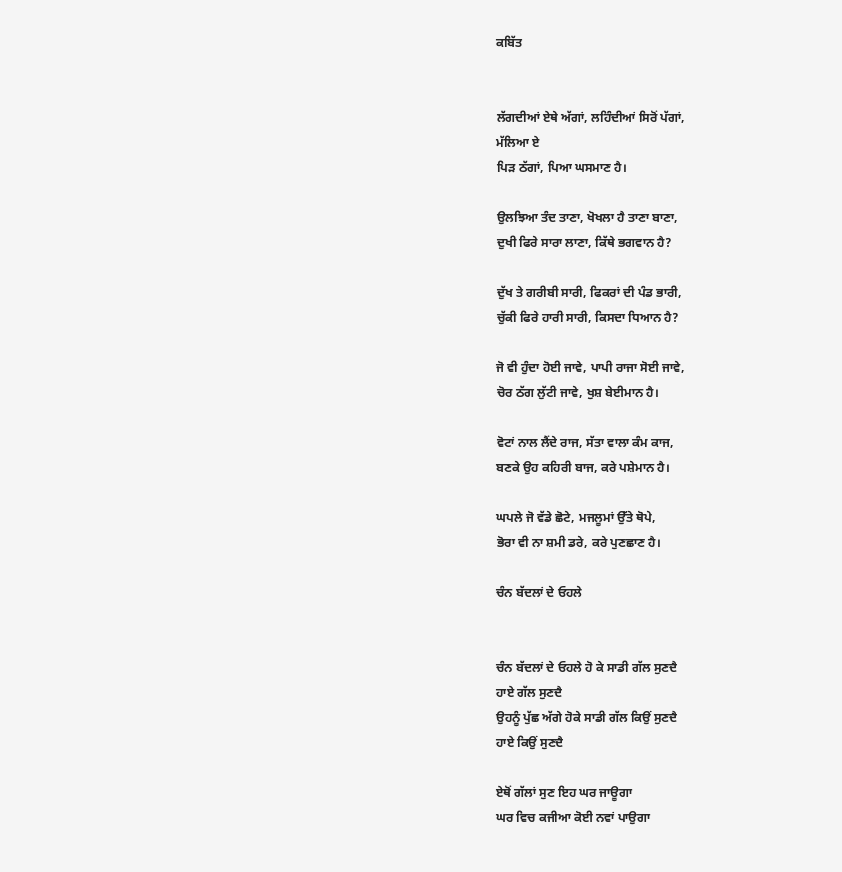ਕਬਿੱਤ


ਲੱਗਦੀਆਂ ਏਥੇ ਅੱਗਾਂ, ਲਹਿੰਦੀਆਂ ਸਿਰੋਂ ਪੱਗਾਂ,
ਮੱਲਿਆ ਏ
ਪਿੜ ਠੱਗਾਂ, ਪਿਆ ਘਸਮਾਣ ਹੈ।

ਉਲਝਿਆ ਤੰਦ ਤਾਣਾ, ਖੋਖਲਾ ਹੈ ਤਾਣਾ ਬਾਣਾ,
ਦੁਖੀ ਫਿਰੇ ਸਾਰਾ ਲਾਣਾ, ਕਿੱਥੇ ਭਗਵਾਨ ਹੈ?

ਦੁੱਖ ਤੇ ਗਰੀਬੀ ਸਾਰੀ, ਫਿਕਰਾਂ ਦੀ ਪੰਡ ਭਾਰੀ,
ਚੁੱਕੀ ਫਿਰੇ ਹਾਰੀ ਸਾਰੀ, ਕਿਸਦਾ ਧਿਆਨ ਹੈ?

ਜੋ ਵੀ ਹੁੰਦਾ ਹੋਈ ਜਾਵੇ, ਪਾਪੀ ਰਾਜਾ ਸੋਈ ਜਾਵੇ,
ਚੋਰ ਠੱਗ ਲੁੱਟੀ ਜਾਵੇ, ਖੁਸ਼ ਬੇਈਮਾਨ ਹੈ।

ਵੋਟਾਂ ਨਾਲ ਲੈਂਦੇ ਰਾਜ, ਸੱਤਾ ਵਾਲਾ ਕੰਮ ਕਾਜ,
ਬਣਕੇ ਉਹ ਕਹਿਰੀ ਬਾਜ, ਕਰੇ ਪਸ਼ੇਮਾਨ ਹੈ।

ਘਪਲੇ ਜੋ ਵੱਡੇ ਛੋਟੇ, ਮਜਲੂਮਾਂ ਉੱਤੇ ਥੋਪੇ,
ਭੋਰਾ ਵੀ ਨਾ ਸ਼ਮੀ ਡਰੇ, ਕਰੇ ਪੁਣਛਾਣ ਹੈ।

ਚੰਨ ਬੱਦਲਾਂ ਦੇ ਓਹਲੇ


ਚੰਨ ਬੱਦਲਾਂ ਦੇ ਓਹਲੇ ਹੋ ਕੇ ਸਾਡੀ ਗੱਲ ਸੁਣਦੈ
ਹਾਏ ਗੱਲ ਸੁਣਦੈ
ਉਹਨੂੰ ਪੁੱਛ ਅੱਗੇ ਹੋਕੇ ਸਾਡੀ ਗੱਲ ਕਿਉਂ ਸੁਣਦੈ
ਹਾਏ ਕਿਉਂ ਸੁਣਦੈ

ਏਥੋਂ ਗੱਲਾਂ ਸੁਣ ਇਹ ਘਰ ਜਾਊਗਾ
ਘਰ ਵਿਚ ਕਜੀਆ ਕੋਈ ਨਵਾਂ ਪਾਉਗਾ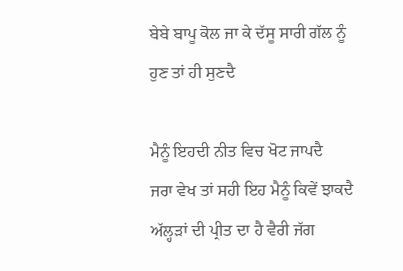ਬੇਬੇ ਬਾਪੂ ਕੋਲ ਜਾ ਕੇ ਦੱਸੂ ਸਾਰੀ ਗੱਲ ਨੂੰ
ਹੁਣ ਤਾਂ ਹੀ ਸੁਣਦੈ

ਮੈਨੂੰ ਇਹਦੀ ਨੀਤ ਵਿਚ ਖੋਟ ਜਾਪਦੈ
ਜਰਾ ਵੇਖ ਤਾਂ ਸਹੀ ਇਹ ਮੈਨੂੰ ਕਿਵੇਂ ਝਾਕਦੈ
ਅੱਲ੍ਹੜਾਂ ਦੀ ਪ੍ਰੀਤ ਦਾ ਹੈ ਵੈਰੀ ਜੱਗ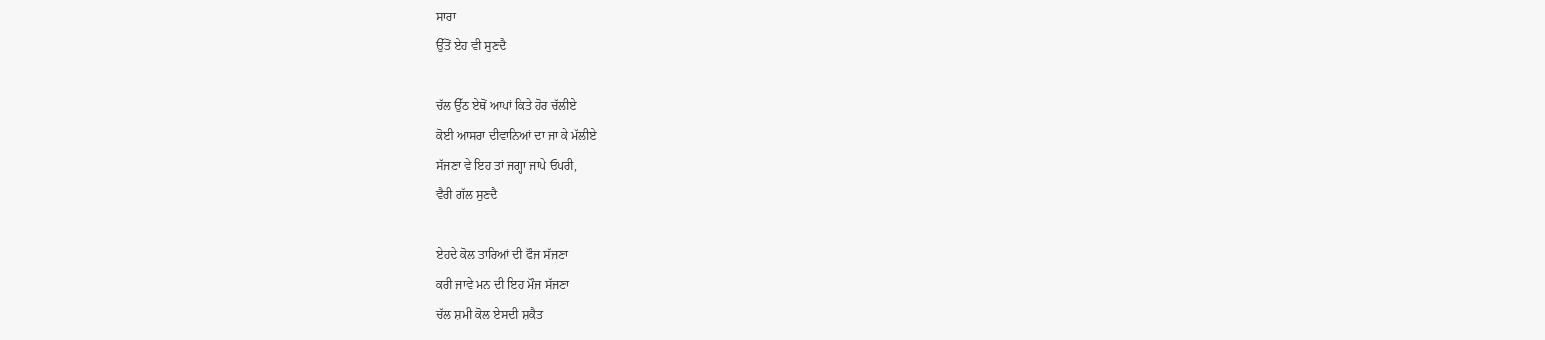ਸਾਰਾ
ਉੱਤੋਂ ਏਹ ਵੀ ਸੁਣਦੈ

ਚੱਲ ਉੱਠ ਏਥੋਂ ਆਪਾਂ ਕਿਤੇ ਹੋਰ ਚੱਲੀਏ
ਕੋਈ ਆਸਰਾ ਦੀਵਾਨਿਆਂ ਦਾ ਜਾ ਕੇ ਮੱਲੀਏ
ਸੱਜਣਾ ਵੇ ਇਹ ਤਾਂ ਜਗ੍ਹਾ ਜਾਪੇ ਓਪਰੀ,
ਵੈਰੀ ਗੱਲ ਸੁਣਦੈ

ਏਹਦੇ ਕੋਲ ਤਾਰਿਆਂ ਦੀ ਫੌਜ ਸੱਜਣਾ
ਕਰੀ ਜਾਵੇ ਮਨ ਦੀ ਇਹ ਮੌਜ ਸੱਜਣਾ
ਚੱਲ ਸ਼ਮੀ ਕੋਲ ਏਸਦੀ ਸ਼ਕੈਤ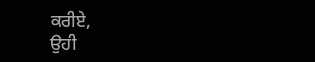ਕਰੀਏ,
ਉਹੀ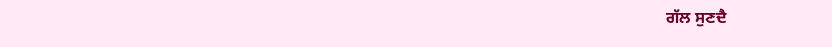ਗੱਲ ਸੁਣਦੈ